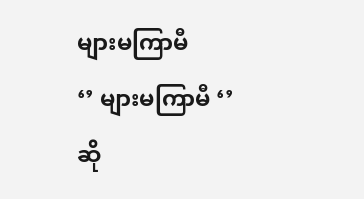များမကြာမီ
‘’ များမကြာမီ ‘’ ဆို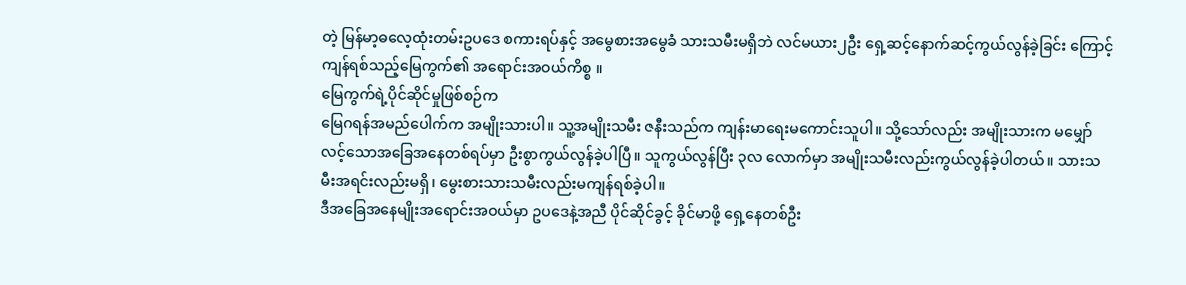တဲ့ မြန်မာ့ဓလေ့ထုံးတမ်းဥပဒေ စကားရပ်နှင့် အမွေစားအမွေခံ သားသမီးမရှိဘဲ လင်မယား၂ဦး ရှေ့ဆင့်နောက်ဆင့်ကွယ်လွန်ခဲ့ခြင်း ကြောင့် ကျန်ရစ်သည့်မြေကွက်၏ အရောင်းအဝယ်ကိစ္စ ။
မြေကွက်ရဲ့ပိုင်ဆိုင်မှုဖြစ်စဉ်က
မြေဂရန်အမည်ပေါက်က အမျိုးသားပါ။ သူ့အမျိုးသမီး ဇနီးသည်က ကျန်းမာရေးမကောင်းသူပါ။ သို့သော်လည်း အမျိုးသားက မမျှော်လင့်သောအခြေအနေတစ်ရပ်မှာ ဦးစွာကွယ်လွန်ခဲ့ပါပြီ။ သူကွယ်လွန်ပြီး ၃လ လောက်မှာ အမျိုးသမီးလည်းကွယ်လွန်ခဲ့ပါတယ်။ သားသမီးအရင်းလည်းမရှိ၊ မွေးစားသားသမီးလည်းမကျန်ရစ်ခဲ့ပါ။
ဒီအခြေအနေမျိုးအရောင်းအဝယ်မှာ ဥပဒေနဲ့အညီ ပိုင်ဆိုင်ခွင့် ခိုင်မာဖို့ ရှေ့နေတစ်ဦး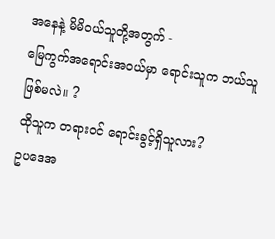အနေနဲ့ မိမိဝယ်သူတို့အတွက် -
မြေကွက်အရောင်းအဝယ်မှာ ရောင်းသူက ဘယ်သူဖြစ်မလဲ။ ?
ထိုသူက တရားဝင် ရောင်းခွင့်ရှိသူလား?
ဥပဒေအ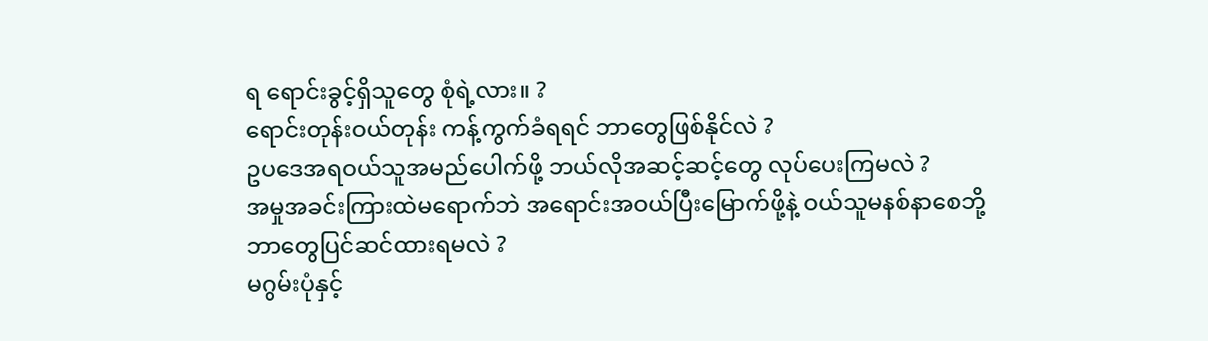ရ ရောင်းခွင့်ရှိသူတွေ စုံရဲ့လား။ ?
ရောင်းတုန်းဝယ်တုန်း ကန့်ကွက်ခံရရင် ဘာတွေဖြစ်နိုင်လဲ ?
ဥပဒေအရဝယ်သူအမည်ပေါက်ဖို့ ဘယ်လိုအဆင့်ဆင့်တွေ လုပ်ပေးကြမလဲ ?
အမှုအခင်းကြားထဲမရောက်ဘဲ အရောင်းအဝယ်ပြီးမြောက်ဖို့နဲ့ ဝယ်သူမနစ်နာစေဘို့ ဘာတွေပြင်ဆင်ထားရမလဲ ?
မဂွမ်းပုံနှင့်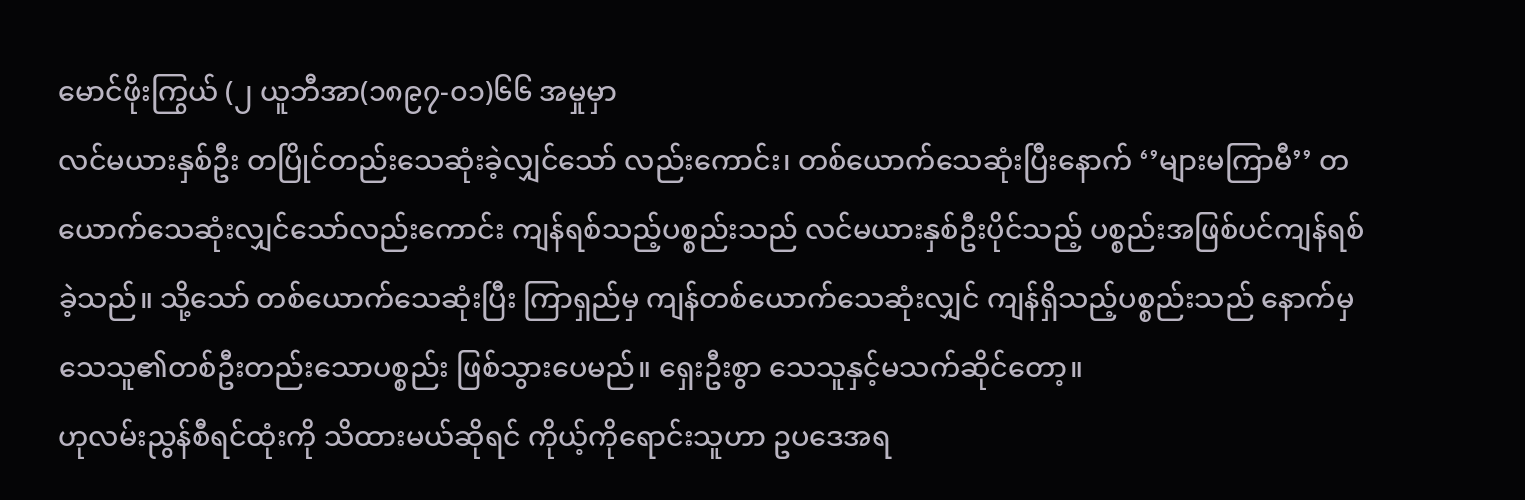မောင်ဖိုးကြွယ် (၂ ယူဘီအာ(၁၈၉၇-၀၁)၆၆ အမှုမှာ
လင်မယားနှစ်ဦး တပြိုင်တည်းသေဆုံးခဲ့လျှင်သော် လည်းကောင်း၊ တစ်ယောက်သေဆုံးပြီးနောက် ‘’များမကြာမီ’’ တယောက်သေဆုံးလျှင်သော်လည်းကောင်း ကျန်ရစ်သည့်ပစ္စည်းသည် လင်မယားနှစ်ဦးပိုင်သည့် ပစ္စည်းအဖြစ်ပင်ကျန်ရစ်ခဲ့သည်။ သို့သော် တစ်ယောက်သေဆုံးပြီး ကြာရှည်မှ ကျန်တစ်ယောက်သေဆုံးလျှင် ကျန်ရှိသည့်ပစ္စည်းသည် နောက်မှသေသူ၏တစ်ဦးတည်းသောပစ္စည်း ဖြစ်သွားပေမည်။ ရှေးဦးစွာ သေသူနှင့်မသက်ဆိုင်တော့။
ဟုလမ်းညွန်စီရင်ထုံးကို သိထားမယ်ဆိုရင် ကိုယ့်ကိုရောင်းသူဟာ ဥပဒေအရ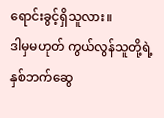ရောင်းခွင့်ရှိသူလား။
ဒါမှမဟုတ် ကွယ်လွန်သူတို့ရဲ့ နှစ်ဘက်ဆွေ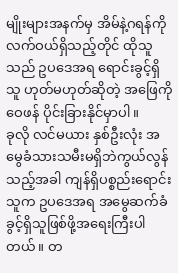မျိုးများအနက်မှ အိမ်နဲ့ဂရန်ကို လက်ဝယ်ရှိသည့်တိုင် ထိုသူသည် ဥပဒေအရ ရောင်းခွင့်ရှိသူ ဟုတ်မဟုတ်ဆိုတဲ့ အဖြေကိုဝေဖန် ပိုင်းခြားနိုင်မှာပါ။
ခုလို လင်မယား နှစ်ဦးလုံး အမွေခံသားသမီးမရှိဘဲကွယ်လွန်သည့်အခါ ကျန်ရှိပစ္စည်းရောင်းသူက ဥပဒေအရ အမွေဆက်ခံခွင့်ရှိသူဖြစ်ဖို့အရေးကြီးပါတယ်။ တ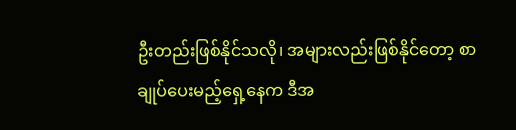ဦးတည်းဖြစ်နိုင်သလို၊ အများလည်းဖြစ်နိုင်တော့ စာချုပ်ပေးမည့်ရှေ့နေက ဒီအ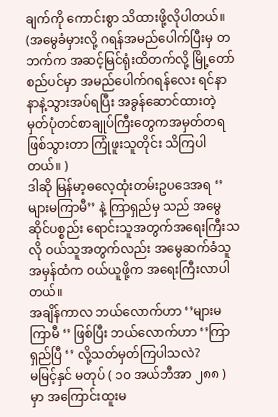ချက်ကို ကောင်းစွာ သိထားဖို့လိုပါတယ်။
(အမွေခံမှားလို့ ဂရန်အမည်ပေါက်ပြီးမှ တဘက်က အဆင့်မြင်ရုံးထိတက်လို့ မြို့တော်စည်ပင်မှာ အမည်ပေါက်ဂရန်လေး ရင်နာနာနဲ့သွားအပ်ရပြီး အခွန်ဆောင်ထားတဲ့ မှတ်ပုံတင်စာချုပ်ကြီးတွေကအမှတ်တရဖြစ်သွားတာ ကြုံဖူးသူတိုင်း သိကြပါတယ်။ )
ဒါဆို မြန်မာ့ဓလေ့ထုံးတမ်းဥပဒေအရ ‘’များမကြာမီ’’ နဲ့ ကြာရှည်မှ သည် အမွေဆိုင်ပစ္စည်း ရောင်းသူအတွက်အရေးကြီးသလို ဝယ်သူအတွက်လည်း အမွေဆက်ခံသူအမှန်ထံက ဝယ်ယူဖို့က အရေးကြီးလာပါတယ်။
အချိန်ကာလ ဘယ်လောက်ဟာ ‘’များမကြာမီ ‘’ ဖြစ်ပြီး ဘယ်လောက်ဟာ ‘’ကြာရှည်ပြီ ‘’ လို့သတ်မှတ်ကြပါသလဲ?
မမြင့်နှင် မတုပ် ( ၁၀ အယ်ဘီအာ ၂၈၈ ) မှာ အကြောင်းထူးမ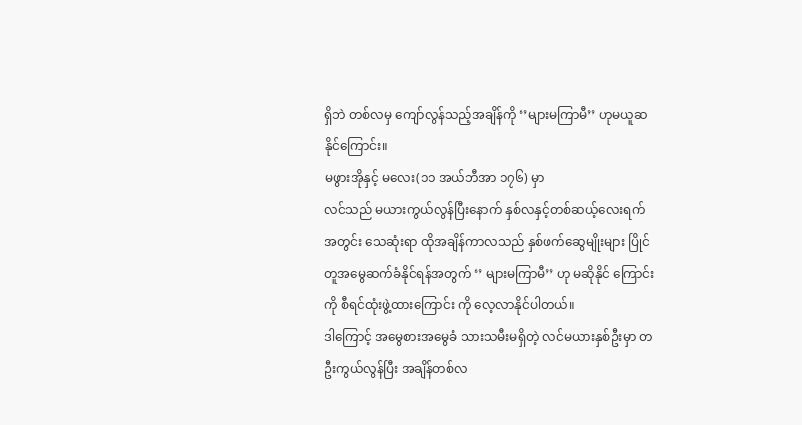ရှိဘဲ တစ်လမှ ကျော်လွန်သည့်အချိန်ကို ‘’များမကြာမီ’’ ဟုမယူဆနိုင်ကြောင်း။
မဖွားအိုနှင့် မလေး(၁၁ အယ်ဘီအာ ၁၇၆) မှာ
လင်သည် မယားကွယ်လွန်ပြီးနောက် နှစ်လနှင့်တစ်ဆယ့်လေးရက်အတွင်း သေဆုံးရာ ထိုအချိန်ကာလသည် နှစ်ဖက်ဆွေမျိုးများ ပြိုင်တူအမွေဆက်ခံနိုင်ရန်အတွက် ‘’ များမကြာမီ’’ ဟု မဆိုနိုင် ကြောင်း ကို စီရင်ထုံးဖွဲ့ထားကြောင်း ကို လေ့လာနိုင်ပါတယ်။
ဒါကြောင့် အမွေစားအမွေခံ သားသမီးမရှိတဲ့ လင်မယားနှစ်ဦးမှာ တဦးကွယ်လွန်ပြီး အချိန်တစ်လ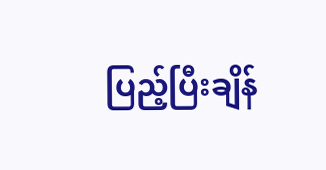ပြည့်ပြီးချိန်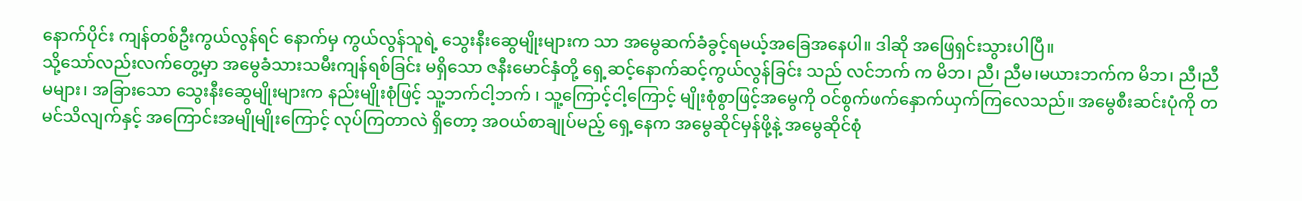နောက်ပိုင်း ကျန်တစ်ဦးကွယ်လွန်ရင် နောက်မှ ကွယ်လွန်သူရဲ့ သွေးနီးဆွေမျိုးများက သာ အမွေဆက်ခံခွင့်ရမယ့်အခြေအနေပါ။ ဒါဆို အဖြေရှင်းသွားပါပြီ။
သို့သော်လည်းလက်တွေ့မှာ အမွေခံသားသမီးကျန်ရစ်ခြင်း မရှိသော ဇနီးမောင်နှံတို့ ရှေ့ဆင့်နောက်ဆင့်ကွယ်လွန်ခြင်း သည် လင်ဘက် က မိဘ၊ ညီ၊ ညီမ၊မယားဘက်က မိဘ၊ ညီ၊ညီမများ၊ အခြားသော သွေးနီးဆွေမျိုးများက နည်းမျိုးစုံဖြင့် သူ့ဘက်ငါ့ဘက် ၊ သူ့ကြောင့်ငါ့ကြောင့် မျိုးစုံစွာဖြင့်အမွေကို ဝင်စွက်ဖက်နှောက်ယှက်ကြလေသည်။ အမွေစီးဆင်းပုံကို တမင်သိလျက်နှင့် အကြောင်းအမျိုမျိုးကြောင့် လုပ်ကြတာလဲ ရှိတော့ အဝယ်စာချုပ်မည့် ရှေ့နေက အမွေဆိုင်မှန်ဖို့နဲ့ အမွေဆိုင်စုံ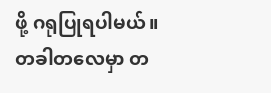ဖို့ ဂရုပြုရပါမယ်။
တခါတလေမှာ တ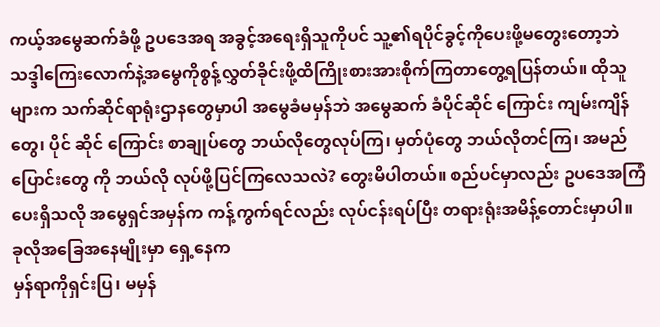ကယ့်အမွေဆက်ခံဖို့ ဥပဒေအရ အခွင့်အရေးရှိသူကိုပင် သူ့၏ရပိုင်ခွင့်ကိုပေးဖို့မတွေးတော့ဘဲ သဒ္ဒါကြေးလောက်နဲ့အမွေကိုစွန့်လွှတ်ခိုင်းဖို့ထိကြိုးစားအားစိုက်ကြတာတွေ့ရပြန်တယ်။ ထိုသူများက သက်ဆိုင်ရာရုံးဌာနတွေမှာပါ အမွေခံမမှန်ဘဲ အမွေဆက် ခံပိုင်ဆိုင် ကြောင်း ကျမ်းကျိန်တွေ၊ ပိုင် ဆိုင် ကြောင်း စာချုပ်တွေ ဘယ်လိုတွေလုပ်ကြ၊ မှတ်ပုံတွေ ဘယ်လိုတင်ကြ၊ အမည်ပြောင်းတွေ ကို ဘယ်လို လုပ်ဖို့ပြင်ကြလေသလဲ? တွေးမိပါတယ်။ စည်ပင်မှာလည်း ဥပဒေအကြံပေးရှိသလို အမွေရှင်အမှန်က ကန့်ကွက်ရင်လည်း လုပ်ငန်းရပ်ပြီး တရားရုံးအမိန့်တောင်းမှာပါ။
ခုလိုအခြေအနေမျိုးမှာ ရှေ့နေက
မှန်ရာကိုရှင်းပြ၊ မမှန်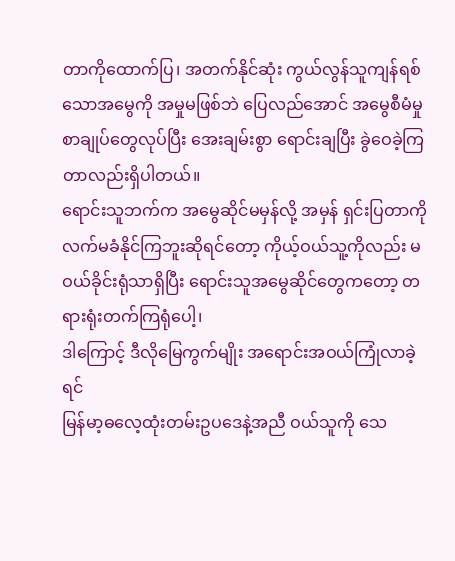တာကိုထောက်ပြ၊ အတက်နိုင်ဆုံး ကွယ်လွန်သူကျန်ရစ်သောအမွေကို အမှုမဖြစ်ဘဲ ပြေလည်အောင် အမွေစီမံမှုစာချုပ်တွေလုပ်ပြီး အေးချမ်းစွာ ရောင်းချပြီး ခွဲဝေခဲ့ကြတာလည်းရှိပါတယ်။
ရောင်းသူဘက်က အမွေဆိုင်မမှန်လို့ အမှန် ရှင်းပြတာကို လက်မခံနိုင်ကြဘူးဆိုရင်တော့ ကိုယ့်ဝယ်သူ့ကိုလည်း မဝယ်ခိုင်းရုံသာရှိပြီး ရောင်းသူအမွေဆိုင်တွေကတော့ တရားရုံးတက်ကြရုံပေါ့၊
ဒါကြောင့် ဒီလိုမြေကွက်မျိုး အရောင်းအဝယ်ကြုံလာခဲ့ရင်
မြန်မာ့ဓလေ့ထုံးတမ်းဥပဒေနဲ့အညီ ဝယ်သူကို သေ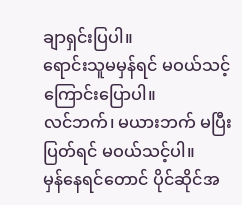ချာရှင်းပြပါ။
ရောင်းသူမမှန်ရင် မဝယ်သင့်ကြောင်းပြောပါ။
လင်ဘက်၊ မယားဘက် မပြီးပြတ်ရင် မဝယ်သင့်ပါ။
မှန်နေရင်တောင် ပိုင်ဆိုင်အ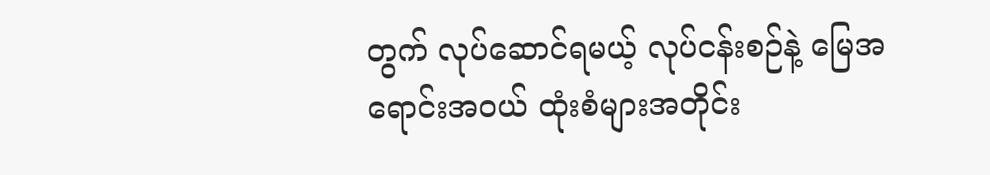တွက် လုပ်ဆောင်ရမယ့် လုပ်ငန်းစဉ်နဲ့ မြေအ ရောင်းအဝယ် ထုံးစံများအတိုင်း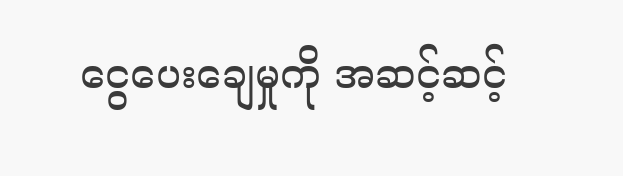ငွေပေးချေမှုကို အဆင့်ဆင့်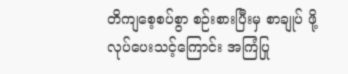တိကျစေ့စပ်စွာ စဉ်းစားပြီးမှ စာချုပ် ဖို့ လုပ်ပေးသင့်ကြောင်း အကြံပြု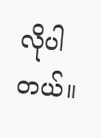လိုပါတယ်။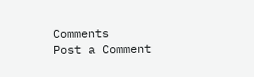Comments
Post a Comment